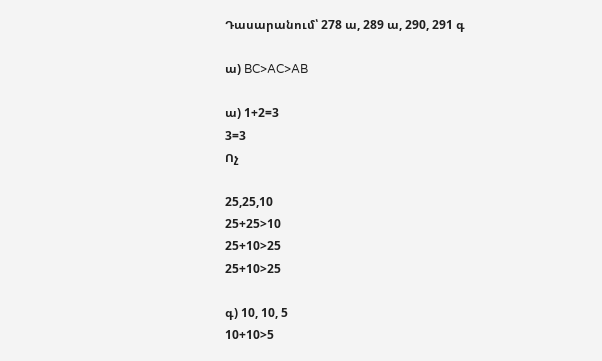Դասարանում՝ 278 ա, 289 ա, 290, 291 գ

ա) BC>AC>AB

ա) 1+2=3
3=3
Ոչ

25,25,10
25+25>10
25+10>25
25+10>25

գ) 10, 10, 5
10+10>5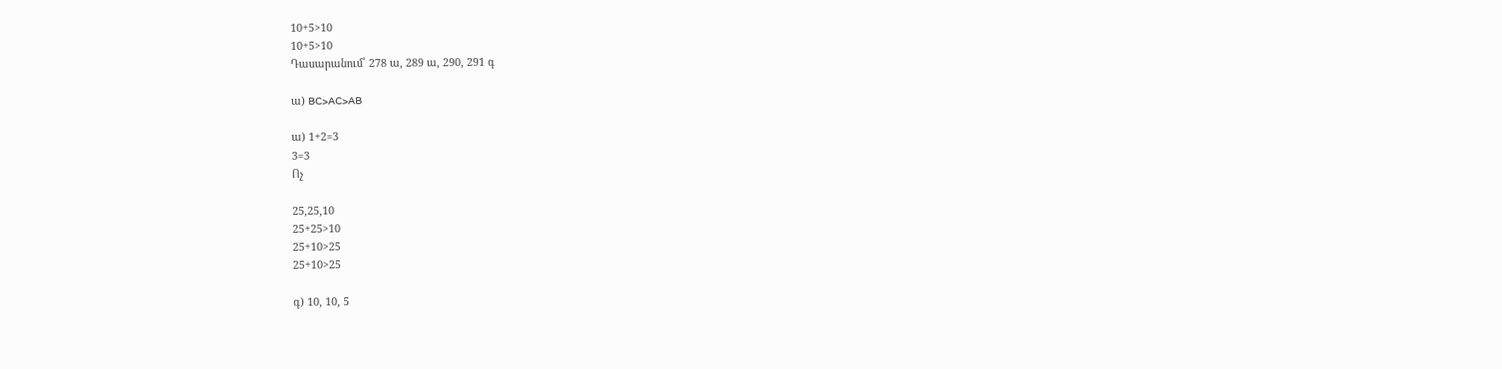10+5>10
10+5>10
Դասարանում՝ 278 ա, 289 ա, 290, 291 գ

ա) BC>AC>AB

ա) 1+2=3
3=3
Ոչ

25,25,10
25+25>10
25+10>25
25+10>25

գ) 10, 10, 5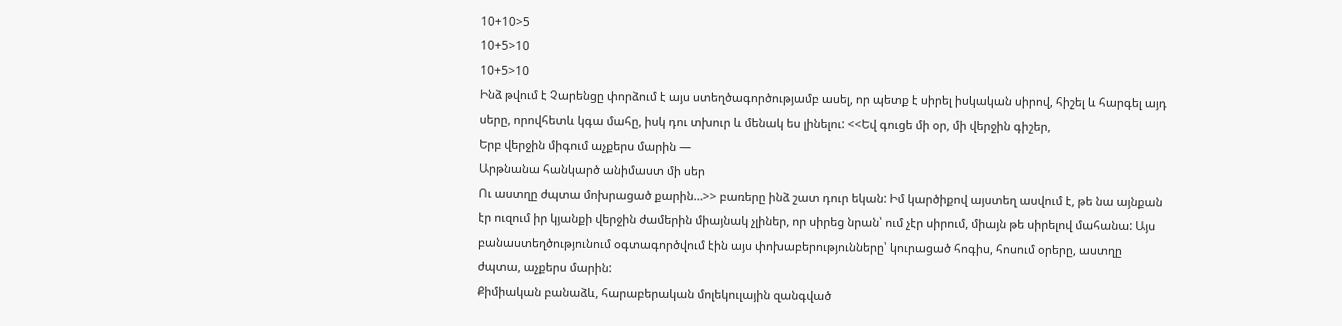10+10>5
10+5>10
10+5>10
Ինձ թվում է Չարենցը փորձում է այս ստեղծագործությամբ ասել, որ պետք է սիրել իսկական սիրով, հիշել և հարգել այդ սերը, որովհետև կգա մահը, իսկ դու տխուր և մենակ ես լինելու: <<Եվ գուցե մի օր, մի վերջին գիշեր,
Երբ վերջին միգում աչքերս մարին —
Արթնանա հանկարծ անիմաստ մի սեր
Ու աստղը ժպտա մոխրացած քարին…>> բառերը ինձ շատ դուր եկան: Իմ կարծիքով այստեղ ասվում է, թե նա այնքան էր ուզում իր կյանքի վերջին ժամերին միայնակ չլիներ, որ սիրեց նրան՝ ում չէր սիրում, միայն թե սիրելով մահանա: Այս բանաստեղծությունում օգտագործվում էին այս փոխաբերությունները՝ կուրացած հոգիս, հոսում օրերը, աստղը ժպտա, աչքերս մարին:
Քիմիական բանաձև, հարաբերական մոլեկուլային զանգված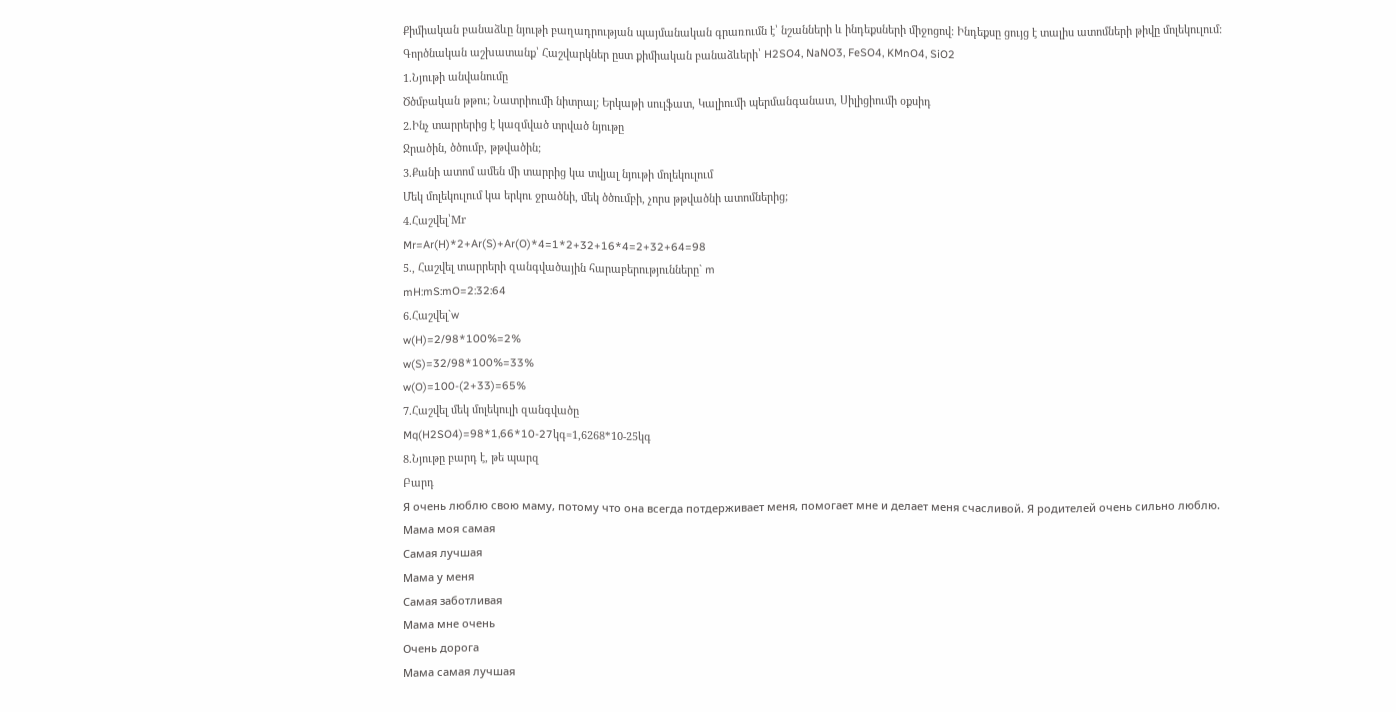Քիմիական բանաձևը նյութի բաղադրության պայմանական գրառումն է՝ նշանների և ինդեքսների միջոցով: Ինդեքսը ցույց է տալիս ատոմների թիվը մոլեկուլում:
Գործնական աշխատանք՝ Հաշվարկներ ըստ քիմիական բանաձևերի՝ H2SO4, NaNO3, FeSO4, KMnO4, SiO2
1.Նյութի անվանումը
Ծծմբական թթու; Նատրիումի նիտրալ; Երկաթի սուլֆատ, Կալիումի պերմանգանատ, Սիլիցիումի օքսիդ
2.Ինչ տարրերից է կազմված տրված նյութը
Ջրածին, ծծումբ, թթվածին;
3.Քանի ատոմ ամեն մի տարրից կա տվյալ նյութի մոլեկուլում
Մեկ մոլեկուլում կա երկու ջրածնի, մեկ ծծումբի, չորս թթվածնի ատոմներից;
4.Հաշվել՝Mr
Mr=Ar(H)*2+Ar(S)+Ar(O)*4=1*2+32+16*4=2+32+64=98
5., Հաշվել տարրերի զանգվածային հարաբերությունները` m
mH:mS:mO=2:32:64
6.Հաշվել`w
w(H)=2/98*100%=2%
w(S)=32/98*100%=33%
w(O)=100-(2+33)=65%
7.Հաշվել մեկ մոլեկուլի զանգվածը
Mq(H2SO4)=98*1,66*10-27կգ=1,6268*10-25կգ
8.Նյութը բարդ է, թե պարզ
Բարդ
Я очень люблю свою маму, потому что она всегда потдерживает меня, помогает мне и делает меня счасливой. Я родителей очень сильно люблю.
Мама моя самая
Самая лучшая
Мама у меня
Самая заботливая
Мама мне очень
Очень дорога
Мама самая лучшая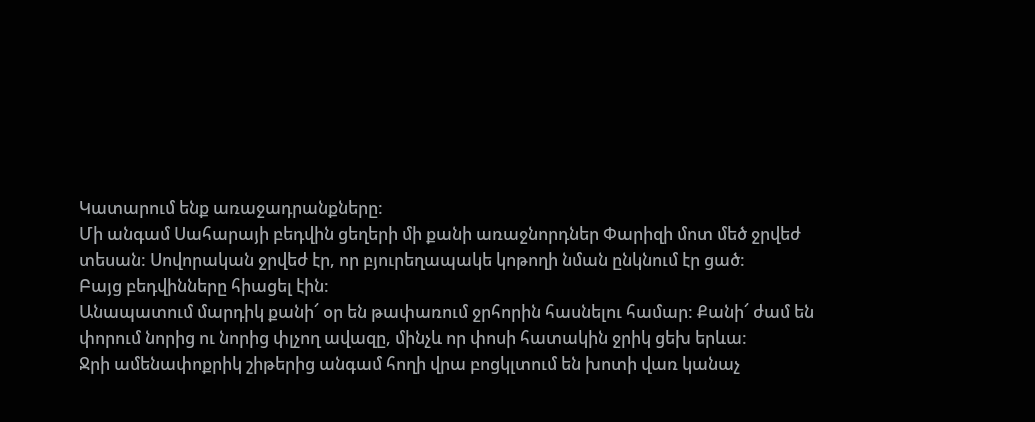Կատարում ենք առաջադրանքները:
Մի անգամ Սահարայի բեդվին ցեղերի մի քանի առաջնորդներ Փարիզի մոտ մեծ ջրվեժ
տեսան: Սովորական ջրվեժ էր, որ բյուրեղապակե կոթողի նման ընկնում էր ցած:
Բայց բեդվինները հիացել էին:
Անապատում մարդիկ քանի՜ օր են թափառում ջրհորին հասնելու համար: Քանի՜ ժամ են
փորում նորից ու նորից փլչող ավազը, մինչև որ փոսի հատակին ջրիկ ցեխ երևա:
Ջրի ամենափոքրիկ շիթերից անգամ հողի վրա բոցկլտում են խոտի վառ կանաչ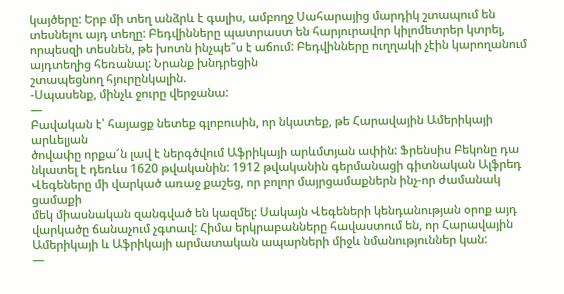կայծերը: Երբ մի տեղ անձրև է գալիս, ամբողջ Սահարայից մարդիկ շտապում են տեսնելու այդ տեղը: Բեդվինները պատրաստ են հարյուրավոր կիլոմետրեր կտրել, որպեսզի տեսնեն, թե խոտն ինչպե՞ս է աճում: Բեդվինները ուղղակի չէին կարողանում այդտեղից հեռանալ: Նրանք խնդրեցին
շտապեցնող հյուրընկալին.
-Սպասենք, մինչև ջուրը վերջանա:
—
Բավական է՝ հայացք նետեք գլոբուսին, որ նկատեք, թե Հարավային Ամերիկայի արևելյան
ծովափը որքա՜ն լավ է ներգծվում Աֆրիկայի արևմտյան ափին: Ֆրենսիս Բեկոնը դա
նկատել է դեռևս 1620 թվականին: 1912 թվականին գերմանացի գիտնական Ալֆրեդ
Վեգեները մի վարկած առաջ քաշեց, որ բոլոր մայրցամաքներն ինչ-որ ժամանակ ցամաքի
մեկ միասնական զանգված են կազմել: Սակայն Վեգեների կենդանության օրոք այդ
վարկածը ճանաչում չգտավ: Հիմա երկրաբանները հավաստում են, որ Հարավային
Ամերիկայի և Աֆրիկայի արմատական ապարների միջև նմանություններ կան:
—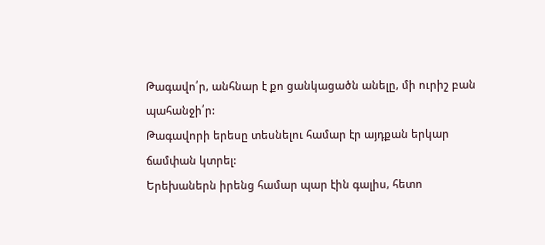Թագավո՛ր, անհնար է քո ցանկացածն անելը, մի ուրիշ բան պահանջի՛ր:
Թագավորի երեսը տեսնելու համար էր այդքան երկար ճամփան կտրել:
Երեխաներն իրենց համար պար էին գալիս, հետո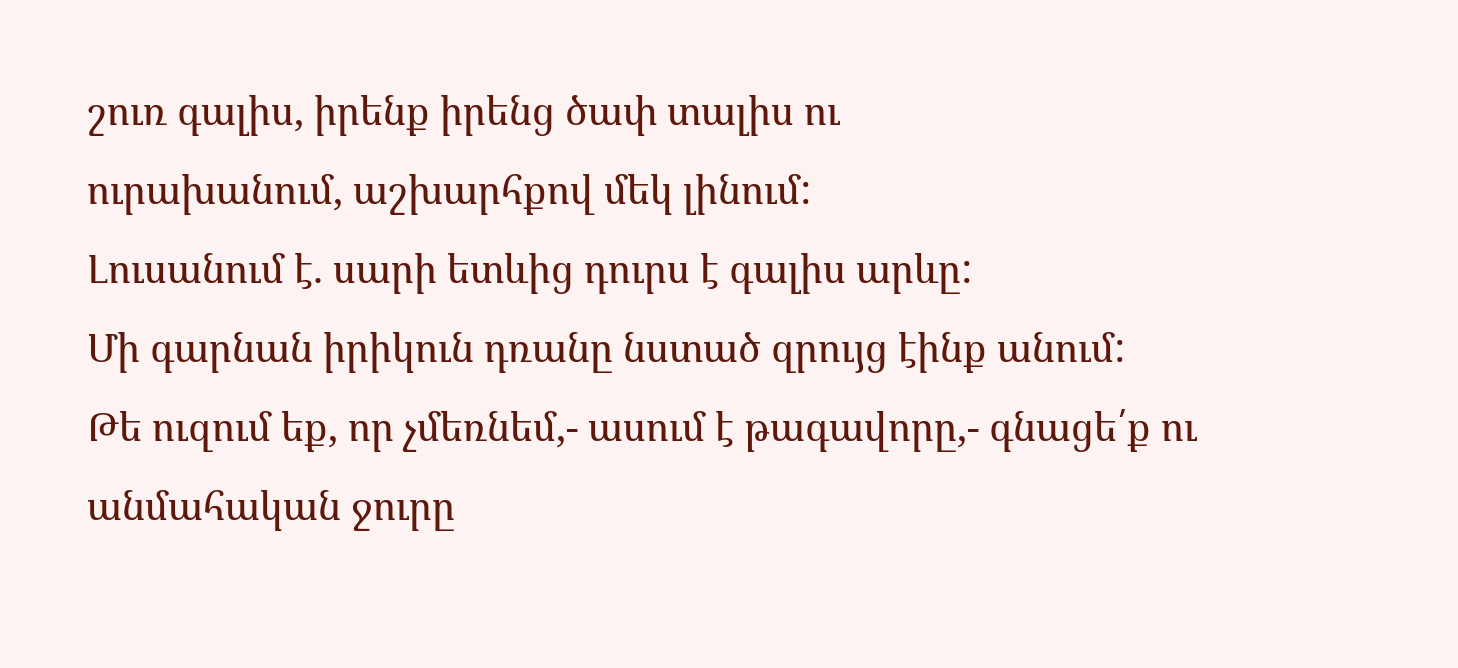շուռ գալիս, իրենք իրենց ծափ տալիս ու
ուրախանում, աշխարհքով մեկ լինում:
Լուսանում է. սարի ետևից դուրս է գալիս արևը:
Մի գարնան իրիկուն դռանը նստած զրույց էինք անում:
Թե ուզում եք, որ չմեռնեմ,- ասում է թագավորը,- գնացե՛ք ու անմահական ջուրը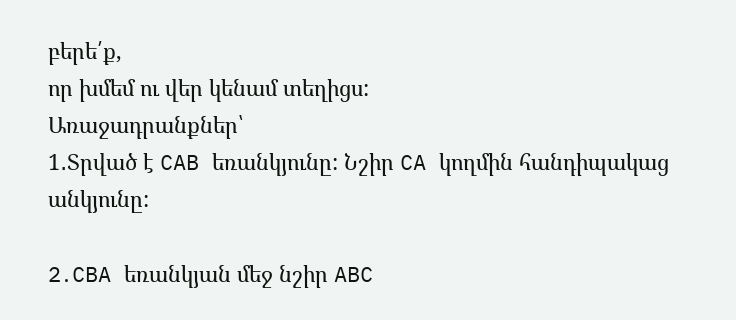բերե՛ք,
որ խմեմ ու վեր կենամ տեղիցս:
Առաջադրանքներ՝
1․Տրված է CAB եռանկյունը: Նշիր CA կողմին հանդիպակաց անկյունը:

2․CBA եռանկյան մեջ նշիր ABC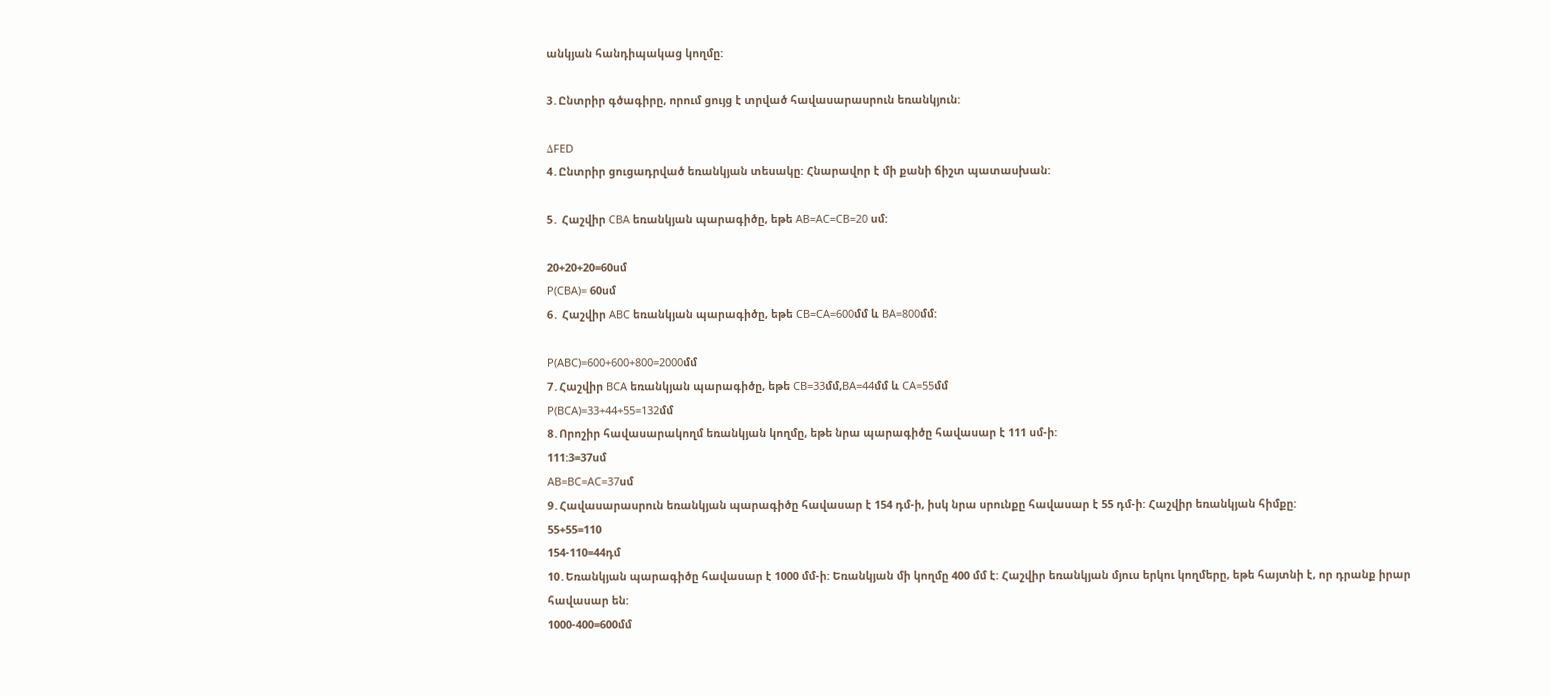անկյան հանդիպակաց կողմը:

3․Ընտրիր գծագիրը, որում ցույց է տրված հավասարասրուն եռանկյուն:

ΔFED
4․Ընտրիր ցուցադրված եռանկյան տեսակը: Հնարավոր է մի քանի ճիշտ պատասխան:

5․ Հաշվիր CBA եռանկյան պարագիծը, եթե AB=AC=CB=20 սմ:

20+20+20=60սմ
P(CBA)= 60սմ
6․ Հաշվիր ABC եռանկյան պարագիծը, եթե CB=CA=600մմ և BA=800մմ:

P(ABC)=600+600+800=2000մմ
7․Հաշվիր BCA եռանկյան պարագիծը, եթե CB=33մմ,BA=44մմ և CA=55մմ
P(BCA)=33+44+55=132մմ
8․Որոշիր հավասարակողմ եռանկյան կողմը, եթե նրա պարագիծը հավասար է 111 սմ-ի:
111:3=37սմ
AB=BC=AC=37սմ
9․Հավասարասրուն եռանկյան պարագիծը հավասար է 154 դմ-ի, իսկ նրա սրունքը հավասար է 55 դմ-ի: Հաշվիր եռանկյան հիմքը:
55+55=110
154-110=44դմ
10․Եռանկյան պարագիծը հավասար է 1000 մմ-ի: Եռանկյան մի կողմը 400 մմ է: Հաշվիր եռանկյան մյուս երկու կողմերը, եթե հայտնի է, որ դրանք իրար հավասար են:
1000-400=600մմ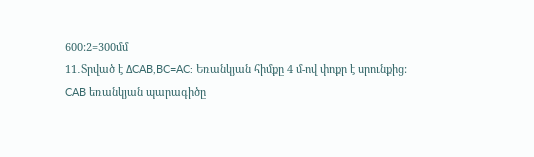600:2=300մմ
11․Տրված է ΔCAB,BC=AC: Եռանկյան հիմքը 4 մ-ով փոքր է սրունքից:
CAB եռանկյան պարագիծը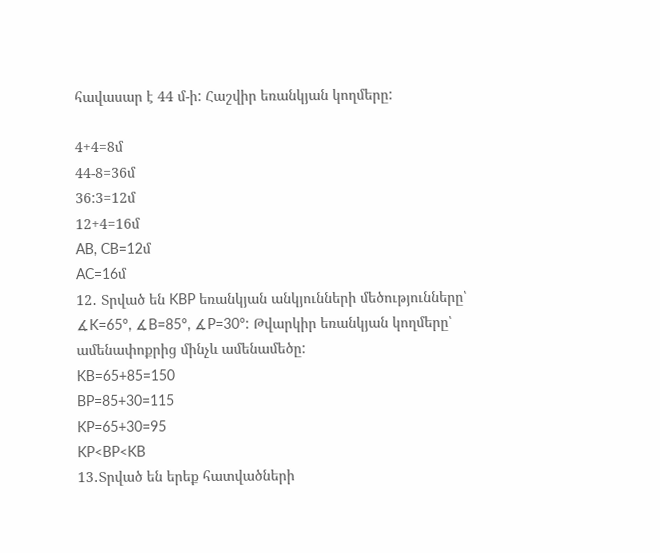հավասար է 44 մ-ի: Հաշվիր եռանկյան կողմերը:

4+4=8մ
44-8=36մ
36:3=12մ
12+4=16մ
AB, CB=12մ
AC=16մ
12․ Տրված են KBP եռանկյան անկյունների մեծությունները՝ ∡K=65°, ∡B=85°, ∡P=30°: Թվարկիր եռանկյան կողմերը՝ ամենափոքրից մինչև ամենամեծը:
KB=65+85=150
BP=85+30=115
KP=65+30=95
KP<BP<KB
13․Տրված են երեք հատվածների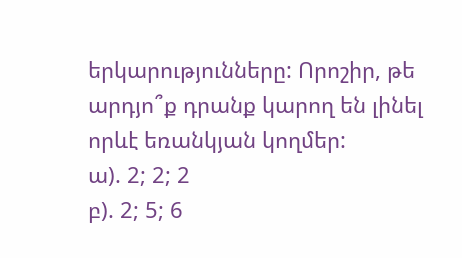երկարությունները: Որոշիր, թե արդյո՞ք դրանք կարող են լինել որևէ եռանկյան կողմեր:
ա). 2; 2; 2
բ). 2; 5; 6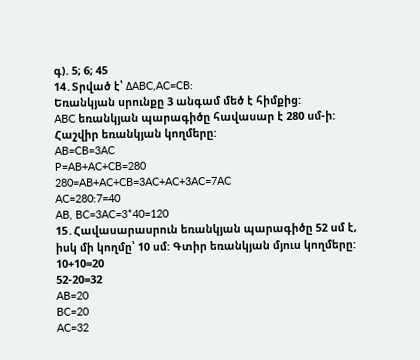գ). 5; 6; 45
14․Տրված է՝ ΔABC,AC=CB:
Եռանկյան սրունքը 3 անգամ մեծ է հիմքից:
ABC եռանկյան պարագիծը հավասար է 280 սմ-ի: Հաշվիր եռանկյան կողմերը:
AB=CB=3AC
P=AB+AC+CB=280
280=AB+AC+CB=3AC+AC+3AC=7AC
AC=280:7=40
AB, BC=3AC=3*40=120
15․Հավասարասրուն եռանկյան պարագիծը 52 սմ է, իսկ մի կողմը՝ 10 սմ: Գտիր եռանկյան մյուս կողմերը:
10+10=20
52-20=32
AB=20
BC=20
AC=32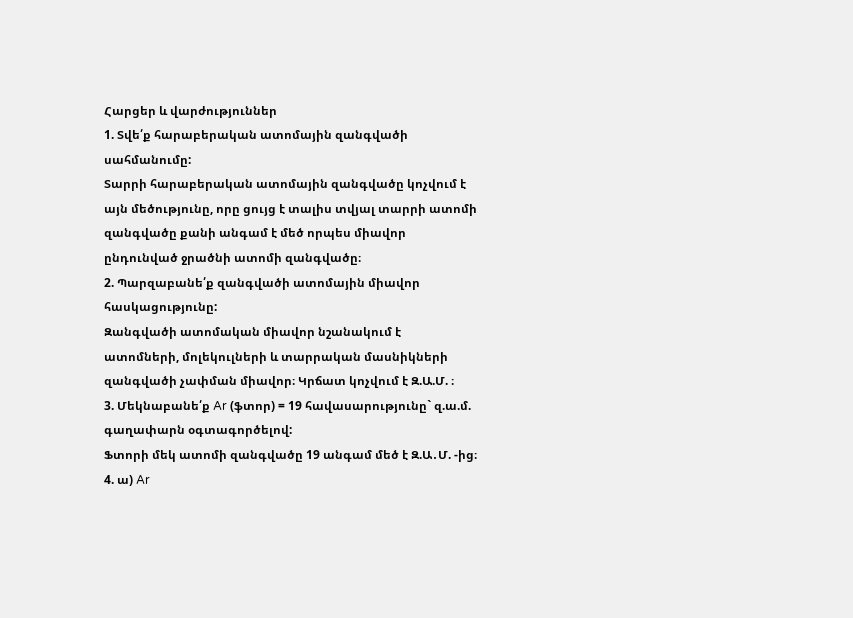Հարցեր և վարժություններ
1. Տվե՛ք հարաբերական ատոմային զանգվածի սահմանումը:
Տարրի հարաբերական ատոմային զանգվածը կոչվում է այն մեծությունը, որը ցույց է տալիս տվյալ տարրի ատոմի զանգվածը քանի անգամ է մեծ որպես միավոր ընդունված ջրածնի ատոմի զանգվածը։
2. Պարզաբանե՛ք զանգվածի ատոմային միավոր հասկացությունը:
Զանգվածի ատոմական միավոր նշանակում է ատոմների, մոլեկուլների և տարրական մասնիկների զանգվածի չափման միավոր։ Կրճատ կոչվում է Զ.Ա.Մ. ։
3. Մեկնաբանե՛ք Ar (ֆտոր) = 19 հավասարությունը` զ.ա.մ. գաղափարն օգտագործելով:
Ֆտորի մեկ ատոմի զանգվածը 19 անգամ մեծ է Զ.Ա․Մ. -ից։
4. ա) Ar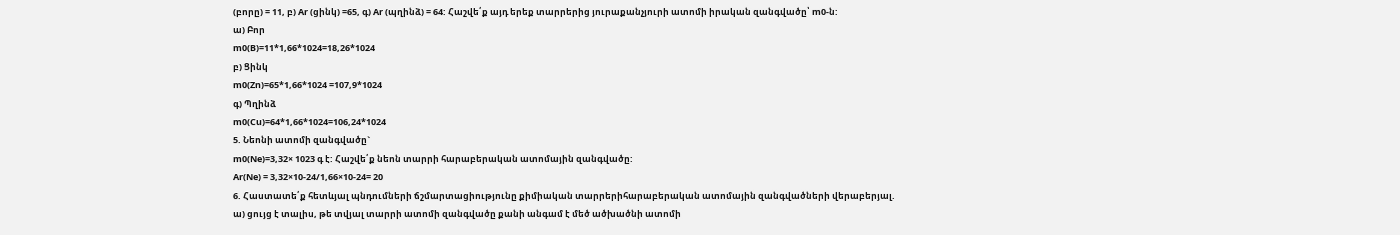(բորը) = 11, բ) Ar (ցինկ) =65, գ) Ar (պղինձ) = 64: Հաշվե՛ք այդ երեք տարրերից յուրաքանչյուրի ատոմի իրական զանգվածը՝ m0-ն:
ա) Բոր
m0(B)=11*1,66*1024=18,26*1024
բ) Ցինկ
m0(Zn)=65*1,66*1024 =107,9*1024
գ) Պղինձ
m0(Cu)=64*1,66*1024=106,24*1024
5. Նեոնի ատոմի զանգվածը`
m0(Ne)=3,32× 1023 գ է: Հաշվե՛ք նեոն տարրի հարաբերական ատոմային զանգվածը:
Ar(Ne) = 3,32×10-24/1,66×10-24= 20
6. Հաստատե՛ք հետևյալ պնդումների ճշմարտացիությունը քիմիական տարրերիհարաբերական ատոմային զանգվածների վերաբերյալ.
ա) ցույց է տալիս, թե տվյալ տարրի ատոմի զանգվածը քանի անգամ է մեծ ածխածնի ատոմի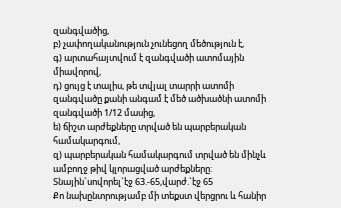զանգվածից,
բ) չափողականություն չունեցող մեծություն է,
գ) արտահայտվում է զանգվածի ատոմային միավորով,
դ) ցույց է տալիս, թե տվյալ տարրի ատոմի զանգվածը քանի անգամ է մեծ ածխածնի ատոմի զանգվածի 1/12 մասից,
ե) ճիշտ արժեքները տրված են պարբերական համակարգում,
զ) պարբերական համակարգում տրված են մինչև ամբողջ թիվ կլորացված արժեքները:
Տնային`սովորել`էջ 63.-65,վարժ.`էջ 65
Քո նախընտրությամբ մի տեքստ վերցրու և հանիր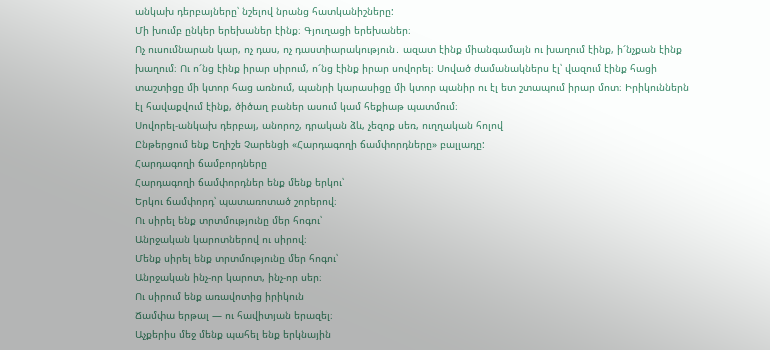անկախ դերբայները՝ նշելով նրանց հատկանիշները:
Մի խումբ ընկեր երեխաներ էինք։ Գյուղացի երեխաներ։
Ոչ ուսումնարան կար, ոչ դաս, ոչ դաստիարակություն․ ազատ էինք միանգամայն ու խաղում էինք, ի՜նչքան էինք խաղում։ Ու ո՜նց էինք իրար սիրում, ո՜նց էինք իրար սովորել։ Սոված ժամանակներս էլ՝ վազում էինք հացի տաշտիցը մի կտոր հաց առնում, պանրի կարասիցը մի կտոր պանիր ու էլ ետ շտապում իրար մոտ։ Իրիկուններն էլ հավաքվում էինք, ծիծաղ բաներ ասում կամ հեքիաթ պատմում։
Սովորել-անկախ դերբայ, անորոշ, դրական ձև, չեզոք սեռ, ուղղական հոլով
Ընթերցում ենք Եղիշե Չարենցի «Հարդագողի ճամփորդները» բալլադը:
Հարդագողի ճամբորդները
Հարդագողի ճամփորդներ ենք մենք երկու՝
Երկու ճամփորդ՝ պատառոտած շորերով։
Ու սիրել ենք տրտմությունը մեր հոգու՝
Անրջական կարոտներով ու սիրով։
Մենք սիրել ենք տրտմությունը մեր հոգու՝
Անրջական ինչ-որ կարոտ, ինչ-որ սեր։
Ու սիրում ենք առավոտից իրիկուն
Ճամփա երթալ ― ու հավիտյան երազել։
Աչքերիս մեջ մենք պահել ենք երկնային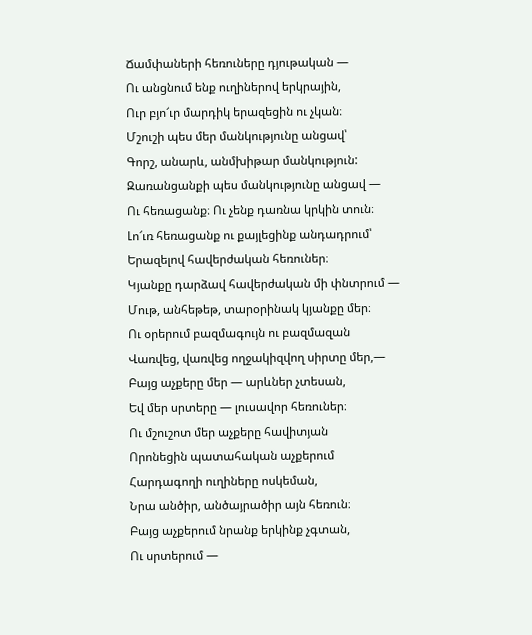Ճամփաների հեռուները դյութական ―
Ու անցնում ենք ուղիներով երկրային,
Ուր բյո՜ւր մարդիկ երազեցին ու չկան։
Մշուշի պես մեր մանկությունը անցավ՝
Գորշ, անարև, անմխիթար մանկություն:
Զառանցանքի պես մանկությունը անցավ ―
Ու հեռացանք։ Ու չենք դառնա կրկին տուն։
Լո՜ւռ հեռացանք ու քայլեցինք անդադրում՝
Երազելով հավերժական հեռուներ։
Կյանքը դարձավ հավերժական մի փնտրում ―
Մութ, անհեթեթ, տարօրինակ կյանքը մեր։
Ու օրերում բազմագույն ու բազմազան
Վառվեց, վառվեց ողջակիզվող սիրտը մեր,―
Բայց աչքերը մեր ― արևներ չտեսան,
Եվ մեր սրտերը ― լուսավոր հեռուներ։
Ու մշուշոտ մեր աչքերը հավիտյան
Որոնեցին պատահական աչքերում
Հարդագողի ուղիները ոսկեման,
Նրա անծիր, անծայրածիր այն հեռուն։
Բայց աչքերում նրանք երկինք չգտան,
Ու սրտերում ―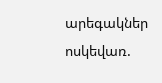արեգակներ ոսկեվառ.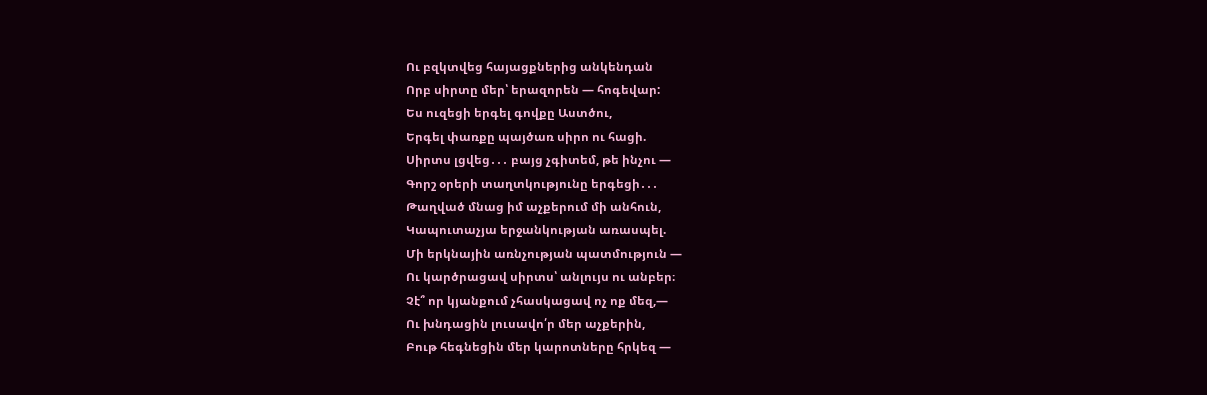Ու բզկտվեց հայացքներից անկենդան
Որբ սիրտը մեր՝ երազորեն ― հոգեվար:
Ես ուզեցի երգել գովքը Աստծու,
Երգել փառքը պայծառ սիրո ու հացի.
Սիրտս լցվեց․․․ բայց չգիտեմ, թե ինչու ―
Գորշ օրերի տաղտկությունը երգեցի․․․
Թաղված մնաց իմ աչքերում մի անհուն,
Կապուտաչյա երջանկության առասպել.
Մի երկնային առնչության պատմություն ―
Ու կարծրացավ սիրտս՝ անլույս ու անբեր։
Չէ՞ որ կյանքում չհասկացավ ոչ ոք մեզ,―
Ու խնդացին լուսավո՛ր մեր աչքերին,
Բութ հեգնեցին մեր կարոտները հրկեզ ―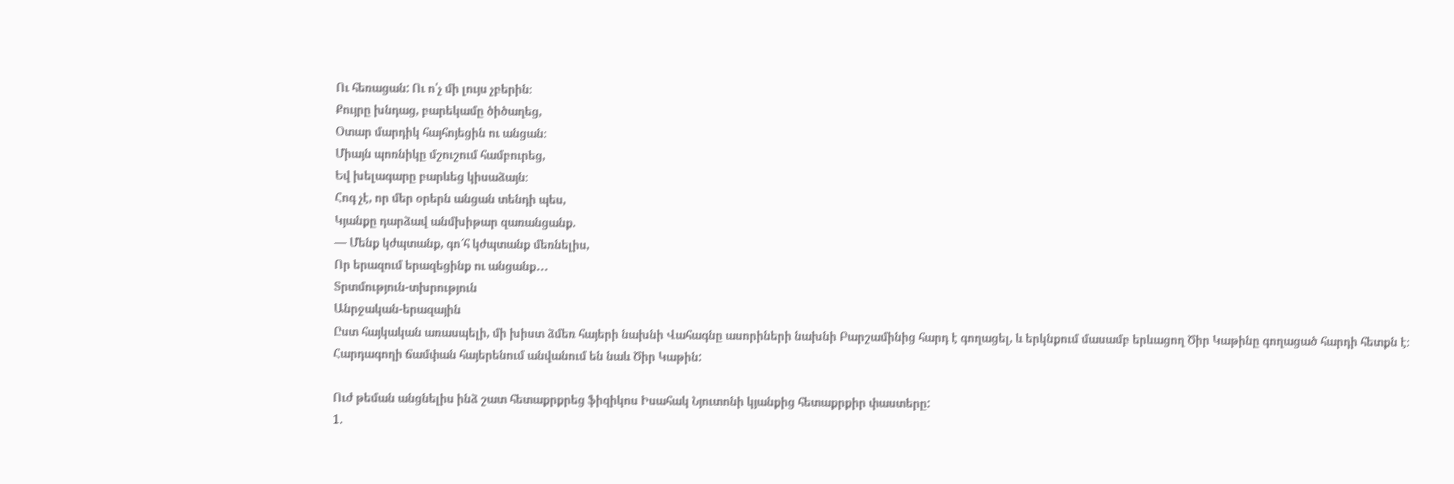Ու հեռացան: Ու ո՛չ մի լույս չբերին։
Քույրը խնդաց, բարեկամը ծիծաղեց,
Օտար մարդիկ հայհոյեցին ու անցան։
Միայն պոռնիկը մշուշում համբուրեց,
Եվ խելագարը բարևեց կիսաձայն։
Հոգ չէ, որ մեր օրերն անցան տենդի պես,
Կյանքը դարձավ անմխիթար զառանցանք.
― Մենք կժպտանք, գո՜հ կժպտանք մեռնելիս,
Որ երազում երազեցինք ու անցանք․․․
Տրտմություն-տխրություն
Անրջական-երազային
Ըստ հայկական առասպելի, մի խիստ ձմեռ հայերի նախնի Վահագնը ասորիների նախնի Բարշամինից հարդ է գողացել, և երկնքում մասամբ երևացող Ծիր Կաթինը գողացած հարդի հետքն է։
Հարդագողի ճամփան հայերենում անվանում են նաև Ծիր Կաթին:

Ուժ թեման անցնելիս ինձ շատ հետաքրքրեց ֆիզիկոս Իսահակ Նյուտոնի կյանքից հետաքրքիր փաստերը:
1.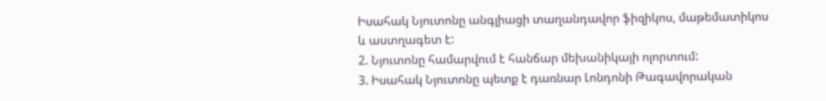Իսահակ Նյուտոնը անգլիացի տաղանդավոր ֆիզիկոս, մաթեմատիկոս և աստղագետ է:
2. Նյուտոնը համարվում է հանճար մեխանիկայի ոլորտում:
3. Իսահակ Նյուտոնը պետք է դառնար Լոնդոնի Թագավորական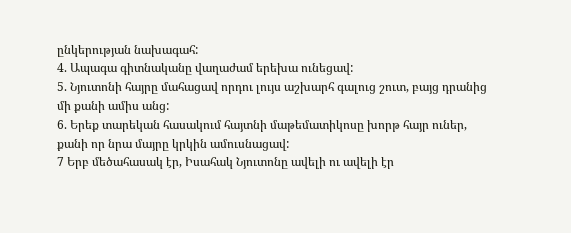ընկերության նախագահ:
4. Ապագա գիտնականը վաղաժամ երեխա ունեցավ:
5. Նյուտոնի հայրը մահացավ որդու լույս աշխարհ գալուց շուտ, բայց դրանից մի քանի ամիս անց:
6. Երեք տարեկան հասակում հայտնի մաթեմատիկոսը խորթ հայր ուներ, քանի որ նրա մայրը կրկին ամուսնացավ:
7 Երբ մեծահասակ էր, Իսահակ Նյուտոնը ավելի ու ավելի էր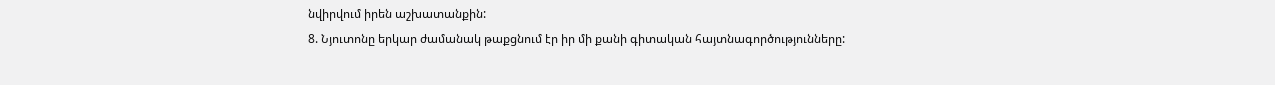նվիրվում իրեն աշխատանքին:
8. Նյուտոնը երկար ժամանակ թաքցնում էր իր մի քանի գիտական հայտնագործությունները: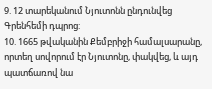9. 12 տարեկանում Նյուտոնն ընդունվեց Գրենհեմի դպրոց:
10. 1665 թվականին Քեմբրիջի համալսարանը, որտեղ սովորում էր Նյուտոնը, փակվեց, և այդ պատճառով նա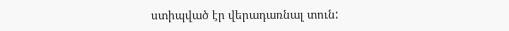ստիպված էր վերադառնալ տուն: